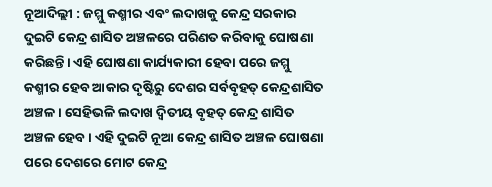ନୂଆଦିଲ୍ଲୀ : ଜମ୍ମୁ କଶ୍ମୀର ଏବଂ ଲଦାଖକୁ କେନ୍ଦ୍ର ସରକାର ଦୁଇଟି କେନ୍ଦ୍ର ଶାସିତ ଅଞ୍ଚଳରେ ପରିଣତ କରିବାକୁ ଘୋଷଣା କରିଛନ୍ତି। ଏହି ଘୋଷଣା କାର୍ଯ୍ୟକାରୀ ହେବା ପରେ ଜମ୍ମୁ କଶ୍ମୀର ହେବ ଆକାର ଦୃଷ୍ଟିରୁ ଦେଶର ସର୍ବବୃହତ୍ କେନ୍ଦ୍ରଶାସିତ ଅଞ୍ଚଳ। ସେହିଭଳି ଲଦାଖ ଦ୍ବିତୀୟ ବୃହତ୍ କେନ୍ଦ୍ର ଶାସିତ ଅଞ୍ଚଳ ହେବ। ଏହି ଦୁଇଟି ନୂଆ କେନ୍ଦ୍ର ଶାସିତ ଅଞ୍ଚଳ ଘୋଷଣା ପରେ ଦେଶରେ ମୋଟ କେନ୍ଦ୍ର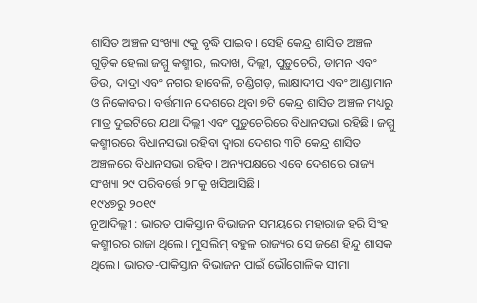ଶାସିତ ଅଞ୍ଚଳ ସଂଖ୍ୟା ୯କୁ ବୃଦ୍ଧି ପାଇବ। ସେହି କେନ୍ଦ୍ର ଶାସିତ ଅଞ୍ଚଳ ଗୁଡ଼ିକ ହେଲା ଜମ୍ମୁ କଶ୍ମୀର, ଲଦାଖ, ଦିଲ୍ଲୀ, ପୁଡ଼ୁଚେରି, ଡାମନ ଏବଂ ଡିଉ, ଦାଦ୍ରା ଏବଂ ନଗର ହାବେଳି, ଚଣ୍ଡିଗଡ଼, ଲାକ୍ଷାଦୀପ ଏବଂ ଆଣ୍ଡାମାନ ଓ ନିକୋବର। ବର୍ତ୍ତମାନ ଦେଶରେ ଥିବା ୭ଟି କେନ୍ଦ୍ର ଶାସିତ ଅଞ୍ଚଳ ମଧ୍ୟରୁ ମାତ୍ର ଦୁଇଟିରେ ଯଥା ଦିଲ୍ଲୀ ଏବଂ ପୁଡ଼ୁଚେରିରେ ବିଧାନସଭା ରହିଛି। ଜମ୍ମୁ କଶ୍ମୀରରେ ବିଧାନସଭା ରହିବା ଦ୍ବାରା ଦେଶର ୩ଟି କେନ୍ଦ୍ର ଶାସିତ ଅଞ୍ଚଳରେ ବିଧାନସଭା ରହିବ। ଅନ୍ୟପକ୍ଷରେ ଏବେ ଦେଶରେ ରାଜ୍ୟ ସଂଖ୍ୟା ୨୯ ପରିବର୍ତ୍ତେ ୨୮କୁ ଖସିଆସିଛି।
୧୯୪୭ରୁ ୨୦୧୯
ନୂଆଦିଲ୍ଲୀ : ଭାରତ ପାକିସ୍ତାନ ବିଭାଜନ ସମୟରେ ମହାରାଜ ହରି ସିଂହ କଶ୍ମୀରର ରାଜା ଥିଲେ। ମୁସଲିମ୍ ବହୁଳ ରାଜ୍ୟର ସେ ଜଣେ ହିନ୍ଦୁ ଶାସକ ଥିଲେ। ଭାରତ-ପାକିସ୍ତାନ ବିଭାଜନ ପାଇଁ ଭୌଗୋଳିକ ସୀମା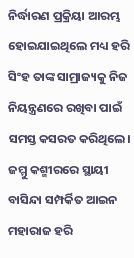ନିର୍ଦ୍ଧାରଣ ପ୍ରକ୍ରିୟା ଆରମ୍ଭ ହୋଇଯାଇଥିଲେ ମଧ୍ୟ ହରି ସିଂହ ତାଙ୍କ ସାମ୍ରାଜ୍ୟକୁ ନିଜ ନିୟନ୍ତ୍ରଣରେ ରଖିବା ପାଇଁ ସମସ୍ତ କସରତ କରିଥିଲେ। ଜମ୍ମୁ କଶ୍ମୀରରେ ସ୍ଥାୟୀ ବାସିନ୍ଦା ସମ୍ପର୍କିତ ଆଇନ ମହାରାଜ ହରି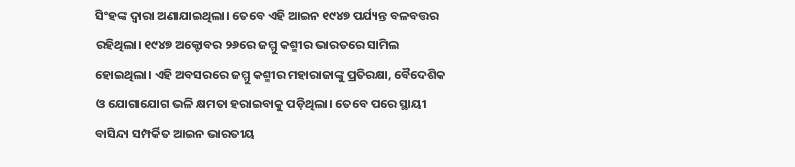ସିଂହଙ୍କ ଦ୍ବାରା ଅଣାଯାଇଥିଲା। ତେବେ ଏହି ଆଇନ ୧୯୪୭ ପର୍ଯ୍ୟନ୍ତ ବଳବତ୍ତର ରହିଥିଲା। ୧୯୪୭ ଅକ୍ଟୋବର ୨୬ରେ ଜମ୍ମୁ କଶ୍ମୀର ଭାରତରେ ସାମିଲ ହୋଇଥିଲା। ଏହି ଅବସରରେ ଜମ୍ମୁ କଶ୍ମୀର ମହାରାଜାଙ୍କୁ ପ୍ରତିରକ୍ଷା, ବୈଦେଶିକ ଓ ଯୋଗାଯୋଗ ଭଳି କ୍ଷମତା ହରାଇବାକୁ ପଡ଼ିଥିଲା। ତେବେ ପରେ ସ୍ଥାୟୀ ବାସିନ୍ଦା ସମ୍ପର୍କିତ ଆଇନ ଭାରତୀୟ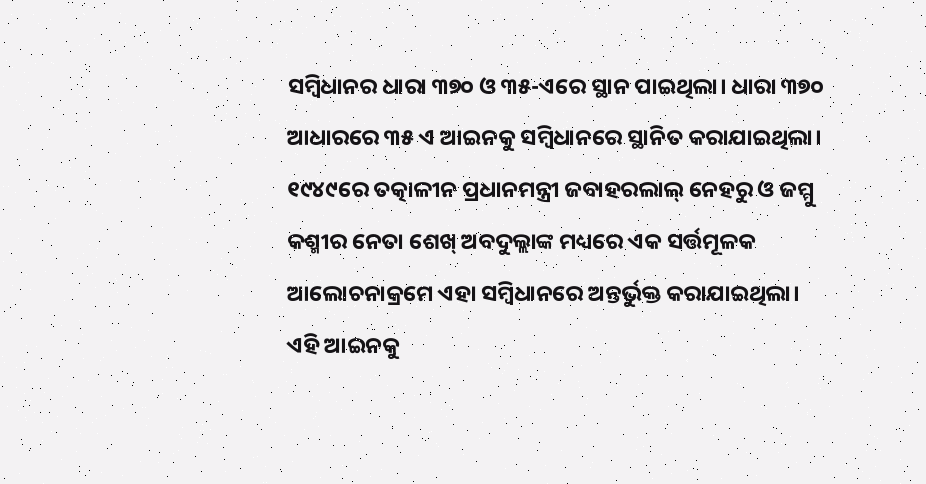ସମ୍ବିଧାନର ଧାରା ୩୭୦ ଓ ୩୫-ଏରେ ସ୍ଥାନ ପାଇଥିଲା। ଧାରା ୩୭୦ ଆଧାରରେ ୩୫ ଏ ଆଇନକୁ ସମ୍ବିଧାନରେ ସ୍ଥାନିତ କରାଯାଇଥିଲା। ୧୯୪୯ରେ ତତ୍କାଳୀନ ପ୍ରଧାନମନ୍ତ୍ରୀ ଜବାହରଲାଲ୍ ନେହରୁ ଓ ଜମ୍ମୁ କଶ୍ମୀର ନେତା ଶେଖ୍ ଅବଦୁଲ୍ଲାଙ୍କ ମଧ୍ୟରେ ଏକ ସର୍ତ୍ତମୂଳକ ଆଲୋଚନାକ୍ରମେ ଏହା ସମ୍ବିଧାନରେ ଅନ୍ତର୍ଭୁକ୍ତ କରାଯାଇଥିଲା। ଏହି ଆଇନକୁ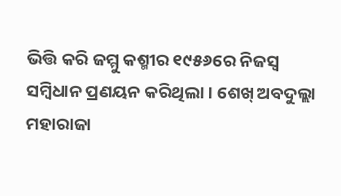ଭିତ୍ତି କରି ଜମ୍ମୁ କଶ୍ମୀର ୧୯୫୬ରେ ନିଜସ୍ବ ସମ୍ବିଧାନ ପ୍ରଣୟନ କରିଥିଲା। ଶେଖ୍ ଅବଦୁଲ୍ଲା ମହାରାଜା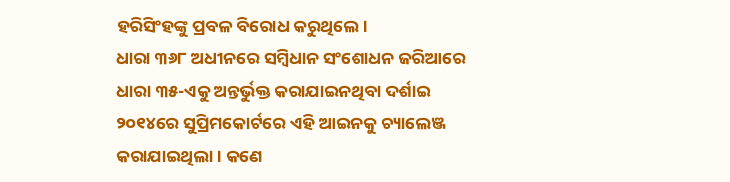ହରିସିଂହଙ୍କୁ ପ୍ରବଳ ବିରୋଧ କରୁଥିଲେ।
ଧାରା ୩୬୮ ଅଧୀନରେ ସମ୍ବିଧାନ ସଂଶୋଧନ ଜରିଆରେ ଧାରା ୩୫-ଏକୁ ଅନ୍ତର୍ଭୁକ୍ତ କରାଯାଇନଥିବା ଦର୍ଶାଇ ୨୦୧୪ରେ ସୁପ୍ରିମକୋର୍ଟରେ ଏହି ଆଇନକୁ ଚ୍ୟାଲେଞ୍ଜ କରାଯାଇଥିଲା। କଣେ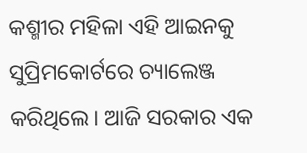କଶ୍ମୀର ମହିଳା ଏହି ଆଇନକୁ ସୁପ୍ରିମକୋର୍ଟରେ ଚ୍ୟାଲେଞ୍ଜ କରିଥିଲେ। ଆଜି ସରକାର ଏକ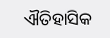ଐତିହାସିକ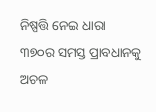ନିଷ୍ପତ୍ତି ନେଇ ଧାରା ୩୭୦ର ସମସ୍ତ ପ୍ରାବଧାନକୁ ଅଚଳ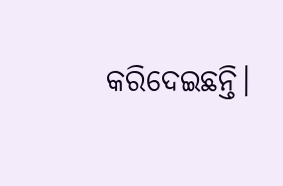କରିଦେଇଛନ୍ତି।